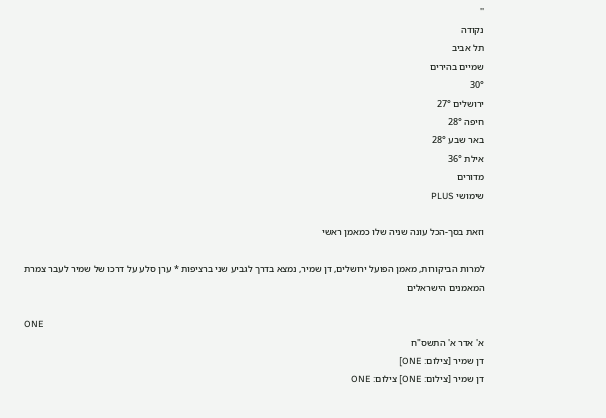''
נקודה
תל אביב
שמיים בהירים
30°
ירושלים 27°
חיפה 28°
באר שבע 28°
אילת 36°
מדורים
שימושי PLUS

וזאת בסך-הכל עונה שניה שלו כמאמן ראשי

למרות הביקורות, מאמן הפועל ירושלים, דן שמיר, נמצא בדרך לגביע שני ברציפות * ערן סלע על דרכו של שמיר לעבר צמרת המאמנים הישראלים

ONE
א' אדר א' התשס"ח
דן שמיר [צילום: ONE]
דן שמיר [צילום: ONE] צילום: ONE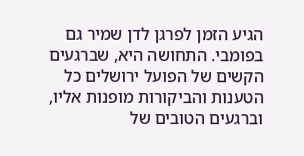הגיע הזמן לפרגן לדן שמיר גם בפומבי. התחושה היא, שברגעים הקשים של הפועל ירושלים כל הטענות והביקורות מופנות אליו, וברגעים הטובים של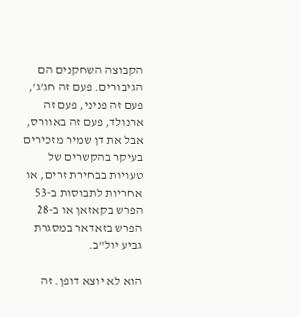הקבוצה השחקנים הם הגיבורים. פעם זה חג'ג', פעם זה פניני, פעם זה ארנולד, פעם זה באוורס, אבל את דן שמיר מזכירים בעיקר בהקשרים של טעויות בבחירת זרים, או אחריות לתבוסות ב-53 הפרש בקאזאן או ב-28 הפרש בזאדאר במסגרת גביע יול"ב.

הוא לא יוצא דופן. זה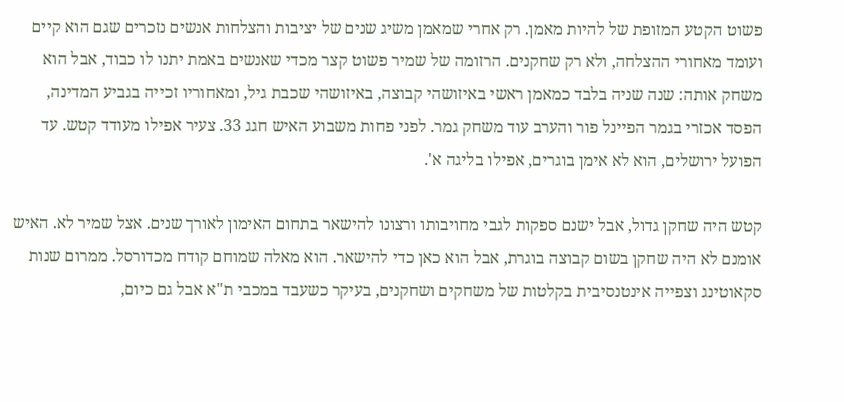פשוט הקטע המזופת של להיות מאמן. רק אחרי שמאמן משיג שנים של יציבות והצלחות אנשים נזכרים שגם הוא קיים ועומד מאחורי ההצלחה, ולא רק שחקנים. הרזומה של שמיר פשוט קצר מכדי שאנשים באמת יתנו לו כבוד, אבל הוא משחק אותה: שנה שניה בלבד כמאמן ראשי באיזושהי קבוצה, באיזושהי שכבת גיל, ומאחוריו זכייה בגביע המדינה, הפסד אכזרי בגמר הפיינל פור והערב עוד משחק גמר. לפני פחות משבוע האיש חגג 33. צעיר אפילו מעודד קטש. עד הפועל ירושלים, הוא לא אימן בוגרים, אפילו בליגה א'.

קטש היה שחקן גדול, אבל ישנם ספקות לגבי מחויבותו ורצונו להישאר בתחום האימון לאורך שנים. אצל שמיר לא. האיש אומנם לא היה שחקן בשום קבוצה בוגרת, אבל הוא כאן כדי להישאר. הוא מאלה שמוחם קודח מכדורסל. ממרום שנות סקאוטינג וצפייה אינטנסיבית בקלטות של משחקים ושחקנים, בעיקר כשעבד במכבי ת"א אבל גם כיום,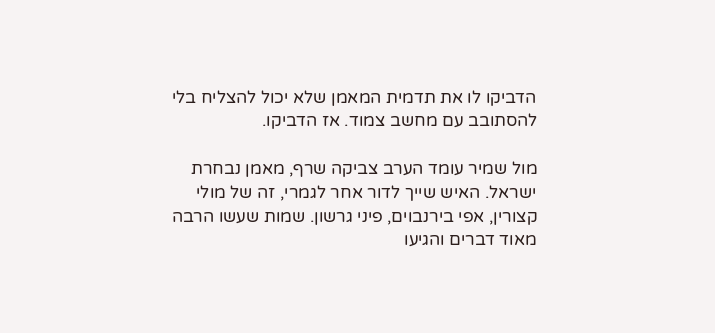הדביקו לו את תדמית המאמן שלא יכול להצליח בלי להסתובב עם מחשב צמוד. אז הדביקו.

מול שמיר עומד הערב צביקה שרף, מאמן נבחרת ישראל. האיש שייך לדור אחר לגמרי, זה של מולי קצורין, אפי בירנבוים, פיני גרשון. שמות שעשו הרבה מאוד דברים והגיעו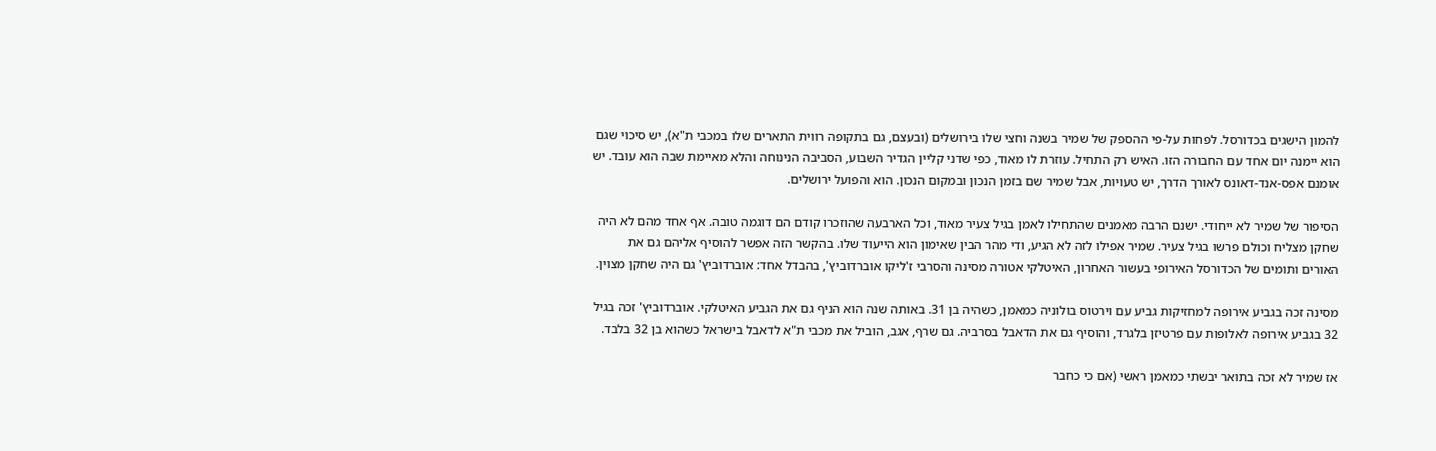להמון הישגים בכדורסל. לפחות על-פי ההספק של שמיר בשנה וחצי שלו בירושלים (ובעצם, גם בתקופה רווית התארים שלו במכבי ת"א), יש סיכוי שגם הוא יימנה יום אחד עם החבורה הזו. האיש רק התחיל. עוזרת לו מאוד, כפי שדני קליין הגדיר השבוע, הסביבה הנינוחה והלא מאיימת שבה הוא עובד. יש אומנם אפס-אנד-דאונס לאורך הדרך, יש טעויות, אבל שמיר שם בזמן הנכון ובמקום הנכון. הוא והפועל ירושלים.

הסיפור של שמיר לא ייחודי. ישנם הרבה מאמנים שהתחילו לאמן בגיל צעיר מאוד, וכל הארבעה שהוזכרו קודם הם דוגמה טובה. אף אחד מהם לא היה שחקן מצליח וכולם פרשו בגיל צעיר. שמיר אפילו לזה לא הגיע, ודי מהר הבין שאימון הוא הייעוד שלו. בהקשר הזה אפשר להוסיף אליהם גם את האורים ותומים של הכדורסל האירופי בעשור האחרון, האיטלקי אטורה מסינה והסרבי ז'ליקו אוברדוביץ', בהבדל אחד: אוברדוביץ' גם היה שחקן מצוין.

מסינה זכה בגביע אירופה למחזיקות גביע עם וירטוס בולוניה כמאמן, כשהיה בן 31. באותה שנה הוא הניף גם את הגביע האיטלקי. אוברדוביץ' זכה בגיל 32 בגביע אירופה לאלופות עם פרטיזן בלגרד, והוסיף גם את הדאבל בסרביה. גם שרף, אגב, הוביל את מכבי ת"א לדאבל בישראל כשהוא בן 32 בלבד.

אז שמיר לא זכה בתואר יבשתי כמאמן ראשי (אם כי כחבר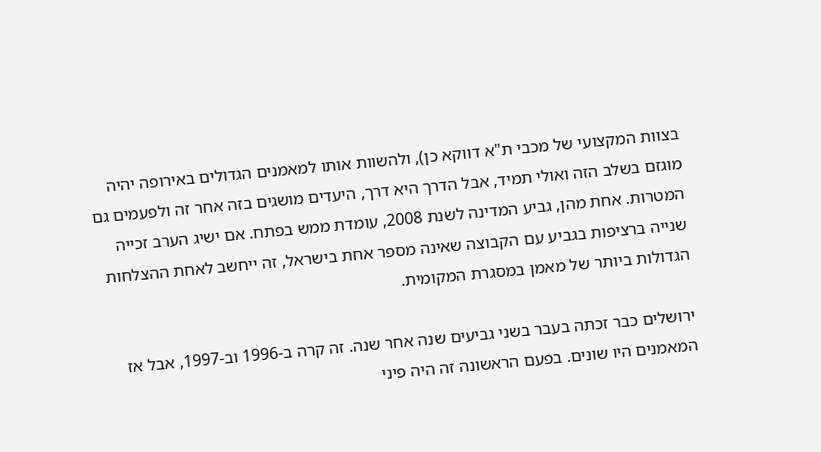בצוות המקצועי של מכבי ת"א דווקא כן), ולהשוות אותו למאמנים הגדולים באירופה יהיה מוגזם בשלב הזה ואולי תמיד, אבל הדרך היא דרך, היעדים מושגים בזה אחר זה ולפעמים גם המטרות. אחת מהן, גביע המדינה לשנת 2008, עומדת ממש בפתח. אם ישיג הערב זכייה שנייה ברציפות בגביע עם הקבוצה שאינה מספר אחת בישראל, זה ייחשב לאחת ההצלחות הגדולות ביותר של מאמן במסגרת המקומית.

ירושלים כבר זכתה בעבר בשני גביעים שנה אחר שנה. זה קרה ב-1996 וב-1997, אבל אז המאמנים היו שונים. בפעם הראשונה זה היה פיני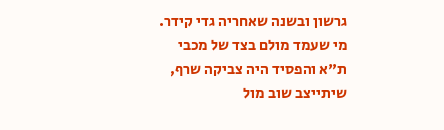גרשון ובשנה שאחריה גדי קידר. מי שעמד מולם בצד של מכבי ת"א והפסיד היה צביקה שרף, שיתייצב שוב מול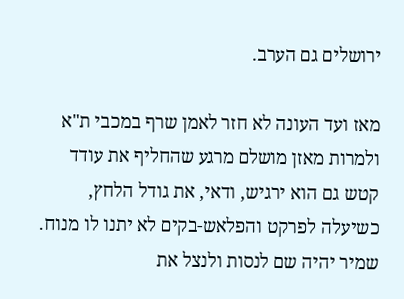ירושלים גם הערב.

מאז ועד העונה לא חזר לאמן שרף במכבי ת"א ולמרות מאזן מושלם מרגע שהחליף את עודד קטש גם הוא ירגיש, ודאי, את גודל הלחץ, כשיעלה לפרקט והפלאש-בקים לא יתנו לו מנוח. שמיר יהיה שם לנסות ולנצל את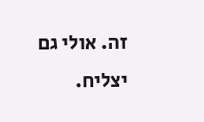זה. אולי גם יצליח.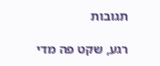תגובות

רגע, שקט פה מדי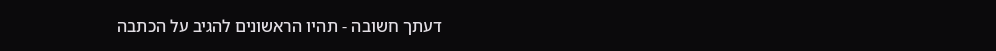דעתך חשובה - תהיו הראשונים להגיב על הכתבה